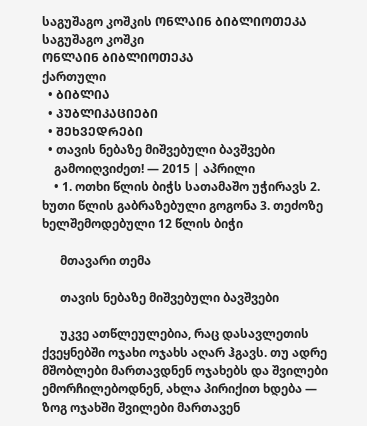საგუშაგო კოშკის ᲝᲜᲚᲐᲘᲜ ᲑᲘᲑᲚᲘᲝᲗᲔᲙᲐ
საგუშაგო კოშკი
ᲝᲜᲚᲐᲘᲜ ᲑᲘᲑᲚᲘᲝᲗᲔᲙᲐ
ქართული
  • ᲑᲘᲑᲚᲘᲐ
  • ᲞᲣᲑᲚᲘᲙᲐᲪᲘᲔᲑᲘ
  • ᲨᲔᲮᲕᲔᲓᲠᲔᲑᲘ
  • თავის ნებაზე მიშვებული ბავშვები
    გამოიღვიძეთ! — 2015 | აპრილი
    • 1. ოთხი წლის ბიჭს სათამაშო უჭირავს 2. ხუთი წლის გაბრაზებული გოგონა 3. თეძოზე ხელშემოდებული 12 წლის ბიჭი

      მთავარი თემა

      თავის ნებაზე მიშვებული ბავშვები

      უკვე ათწლეულებია, რაც დასავლეთის ქვეყნებში ოჯახი ოჯახს აღარ ჰგავს. თუ ადრე მშობლები მართავდნენ ოჯახებს და შვილები ემორჩილებოდნენ, ახლა პირიქით ხდება — ზოგ ოჯახში შვილები მართავენ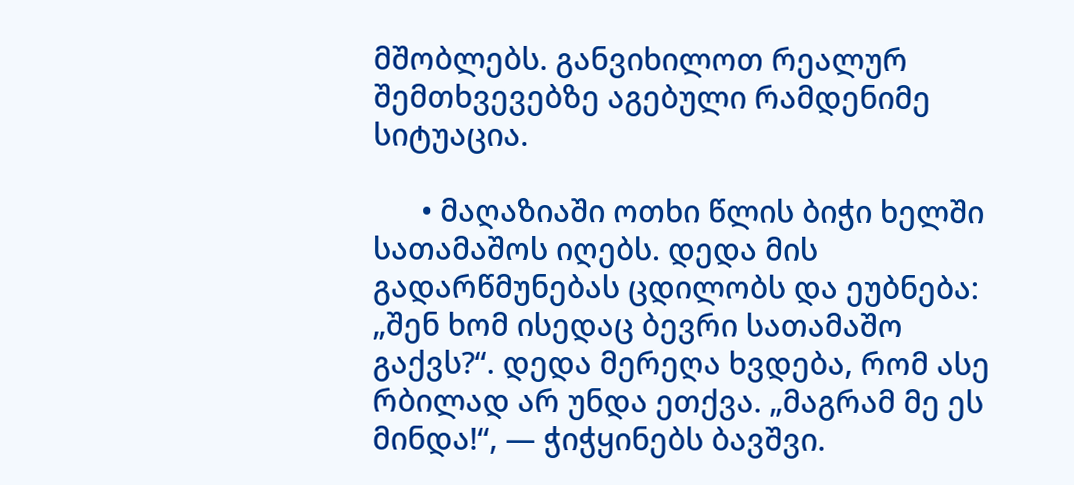მშობლებს. განვიხილოთ რეალურ შემთხვევებზე აგებული რამდენიმე სიტუაცია.

      • მაღაზიაში ოთხი წლის ბიჭი ხელში სათამაშოს იღებს. დედა მის გადარწმუნებას ცდილობს და ეუბნება: „შენ ხომ ისედაც ბევრი სათამაშო გაქვს?“. დედა მერეღა ხვდება, რომ ასე რბილად არ უნდა ეთქვა. „მაგრამ მე ეს მინდა!“, — ჭიჭყინებს ბავშვი.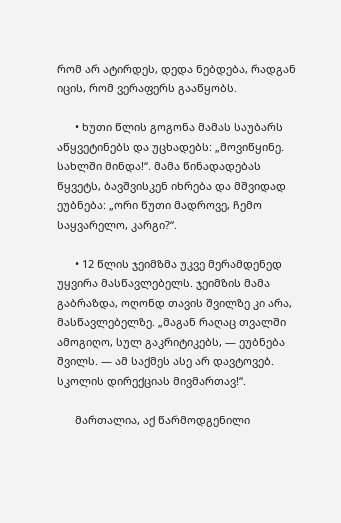რომ არ ატირდეს, დედა ნებდება, რადგან იცის, რომ ვერაფერს გააწყობს.

      • ხუთი წლის გოგონა მამას საუბარს აწყვეტინებს და უცხადებს: „მოვიწყინე. სახლში მინდა!“. მამა წინადადებას წყვეტს, ბავშვისკენ იხრება და მშვიდად ეუბნება: „ორი წუთი მადროვე, ჩემო საყვარელო, კარგი?“.

      • 12 წლის ჯეიმზმა უკვე მერამდენედ უყვირა მასწავლებელს. ჯეიმზის მამა გაბრაზდა, ოღონდ თავის შვილზე კი არა, მასწავლებელზე. „მაგან რაღაც თვალში ამოგიღო, სულ გაკრიტიკებს, — ეუბნება შვილს. — ამ საქმეს ასე არ დავტოვებ. სკოლის დირექციას მივმართავ!“.

      მართალია, აქ წარმოდგენილი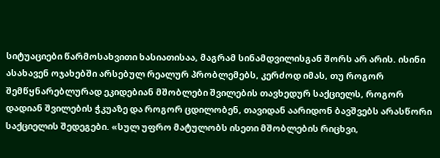სიტუაციები წარმოსახვითი ხასიათისაა, მაგრამ სინამდვილისგან შორს არ არის. ისინი ასახავენ ოჯახებში არსებულ რეალურ პრობლემებს, კერძოდ იმას, თუ როგორ შემწყნარებლურად ეკიდებიან მშობლები შვილების თავხედურ საქციელს, როგორ დადიან შვილების ჭკუაზე და როგორ ცდილობენ, თავიდან აარიდონ ბავშვებს არასწორი საქციელის შედეგები. «სულ უფრო მატულობს ისეთი მშობლების რიცხვი,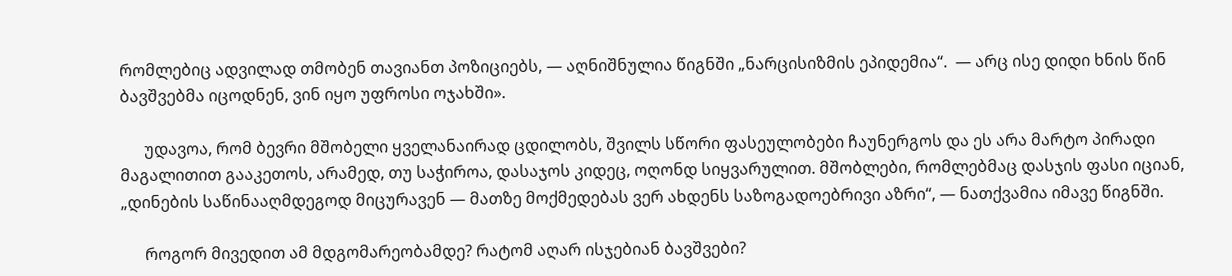რომლებიც ადვილად თმობენ თავიანთ პოზიციებს, — აღნიშნულია წიგნში „ნარცისიზმის ეპიდემია“.  — არც ისე დიდი ხნის წინ ბავშვებმა იცოდნენ, ვინ იყო უფროსი ოჯახში».

      უდავოა, რომ ბევრი მშობელი ყველანაირად ცდილობს, შვილს სწორი ფასეულობები ჩაუნერგოს და ეს არა მარტო პირადი მაგალითით გააკეთოს, არამედ, თუ საჭიროა, დასაჯოს კიდეც, ოღონდ სიყვარულით. მშობლები, რომლებმაც დასჯის ფასი იციან, „დინების საწინააღმდეგოდ მიცურავენ — მათზე მოქმედებას ვერ ახდენს საზოგადოებრივი აზრი“, — ნათქვამია იმავე წიგნში.

      როგორ მივედით ამ მდგომარეობამდე? რატომ აღარ ისჯებიან ბავშვები?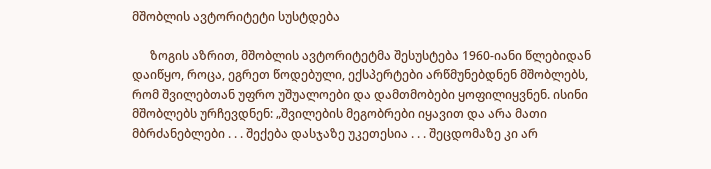მშობლის ავტორიტეტი სუსტდება

      ზოგის აზრით, მშობლის ავტორიტეტმა შესუსტება 1960-იანი წლებიდან დაიწყო, როცა, ეგრეთ წოდებული, ექსპერტები არწმუნებდნენ მშობლებს, რომ შვილებთან უფრო უშუალოები და დამთმობები ყოფილიყვნენ. ისინი მშობლებს ურჩევდნენ: „შვილების მეგობრები იყავით და არა მათი მბრძანებლები . . . შექება დასჯაზე უკეთესია . . . შეცდომაზე კი არ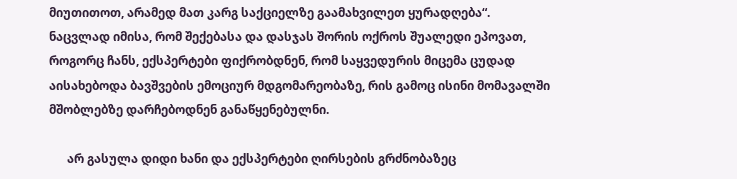მიუთითოთ, არამედ მათ კარგ საქციელზე გაამახვილეთ ყურადღება“. ნაცვლად იმისა, რომ შექებასა და დასჯას შორის ოქროს შუალედი ეპოვათ, როგორც ჩანს, ექსპერტები ფიქრობდნენ, რომ საყვედურის მიცემა ცუდად აისახებოდა ბავშვების ემოციურ მდგომარეობაზე, რის გამოც ისინი მომავალში მშობლებზე დარჩებოდნენ განაწყენებულნი.

      არ გასულა დიდი ხანი და ექსპერტები ღირსების გრძნობაზეც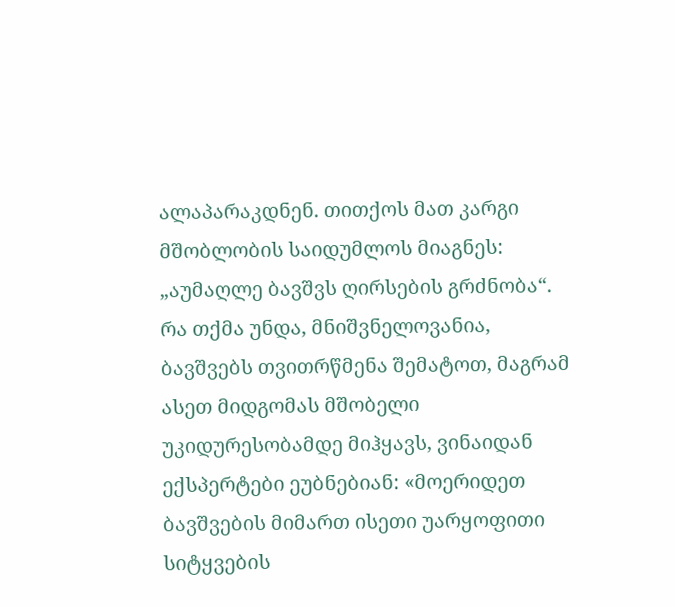ალაპარაკდნენ. თითქოს მათ კარგი მშობლობის საიდუმლოს მიაგნეს: „აუმაღლე ბავშვს ღირსების გრძნობა“. რა თქმა უნდა, მნიშვნელოვანია, ბავშვებს თვითრწმენა შემატოთ, მაგრამ ასეთ მიდგომას მშობელი უკიდურესობამდე მიჰყავს, ვინაიდან ექსპერტები ეუბნებიან: «მოერიდეთ ბავშვების მიმართ ისეთი უარყოფითი სიტყვების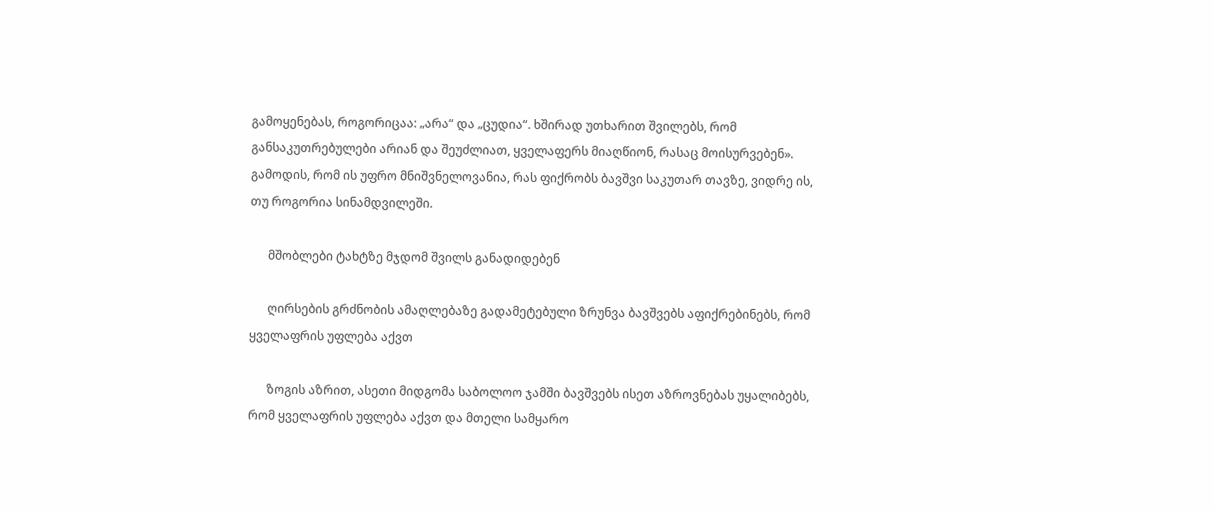გამოყენებას, როგორიცაა: „არა“ და „ცუდია“. ხშირად უთხარით შვილებს, რომ განსაკუთრებულები არიან და შეუძლიათ, ყველაფერს მიაღწიონ, რასაც მოისურვებენ». გამოდის, რომ ის უფრო მნიშვნელოვანია, რას ფიქრობს ბავშვი საკუთარ თავზე, ვიდრე ის, თუ როგორია სინამდვილეში.

      მშობლები ტახტზე მჯდომ შვილს განადიდებენ

      ღირსების გრძნობის ამაღლებაზე გადამეტებული ზრუნვა ბავშვებს აფიქრებინებს, რომ ყველაფრის უფლება აქვთ

      ზოგის აზრით, ასეთი მიდგომა საბოლოო ჯამში ბავშვებს ისეთ აზროვნებას უყალიბებს, რომ ყველაფრის უფლება აქვთ და მთელი სამყარო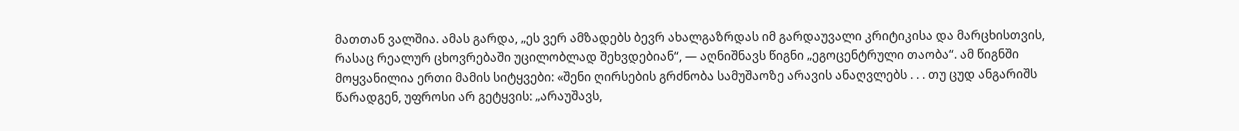მათთან ვალშია. ამას გარდა, „ეს ვერ ამზადებს ბევრ ახალგაზრდას იმ გარდაუვალი კრიტიკისა და მარცხისთვის, რასაც რეალურ ცხოვრებაში უცილობლად შეხვდებიან“, — აღნიშნავს წიგნი „ეგოცენტრული თაობა“. ამ წიგნში მოყვანილია ერთი მამის სიტყვები: «შენი ღირსების გრძნობა სამუშაოზე არავის ანაღვლებს . . . თუ ცუდ ანგარიშს წარადგენ, უფროსი არ გეტყვის: „არაუშავს,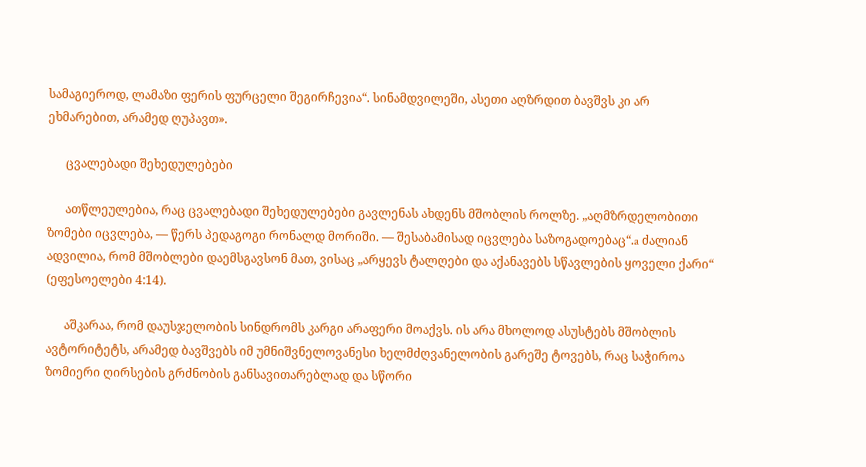სამაგიეროდ, ლამაზი ფერის ფურცელი შეგირჩევია“. სინამდვილეში, ასეთი აღზრდით ბავშვს კი არ ეხმარებით, არამედ ღუპავთ».

      ცვალებადი შეხედულებები

      ათწლეულებია, რაც ცვალებადი შეხედულებები გავლენას ახდენს მშობლის როლზე. „აღმზრდელობითი ზომები იცვლება, — წერს პედაგოგი რონალდ მორიში. — შესაბამისად იცვლება საზოგადოებაც“.a ძალიან ადვილია, რომ მშობლები დაემსგავსონ მათ, ვისაც „არყევს ტალღები და აქანავებს სწავლების ყოველი ქარი“ (ეფესოელები 4:14).

      აშკარაა, რომ დაუსჯელობის სინდრომს კარგი არაფერი მოაქვს. ის არა მხოლოდ ასუსტებს მშობლის ავტორიტეტს, არამედ ბავშვებს იმ უმნიშვნელოვანესი ხელმძღვანელობის გარეშე ტოვებს, რაც საჭიროა ზომიერი ღირსების გრძნობის განსავითარებლად და სწორი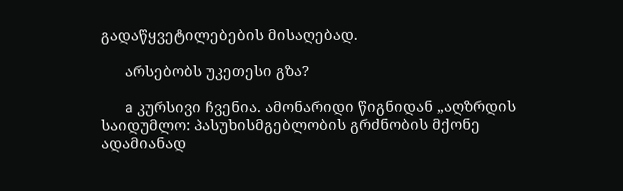გადაწყვეტილებების მისაღებად.

      არსებობს უკეთესი გზა?

      a კურსივი ჩვენია. ამონარიდი წიგნიდან „აღზრდის საიდუმლო: პასუხისმგებლობის გრძნობის მქონე ადამიანად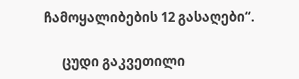ჩამოყალიბების 12 გასაღები“.

      ცუდი გაკვეთილი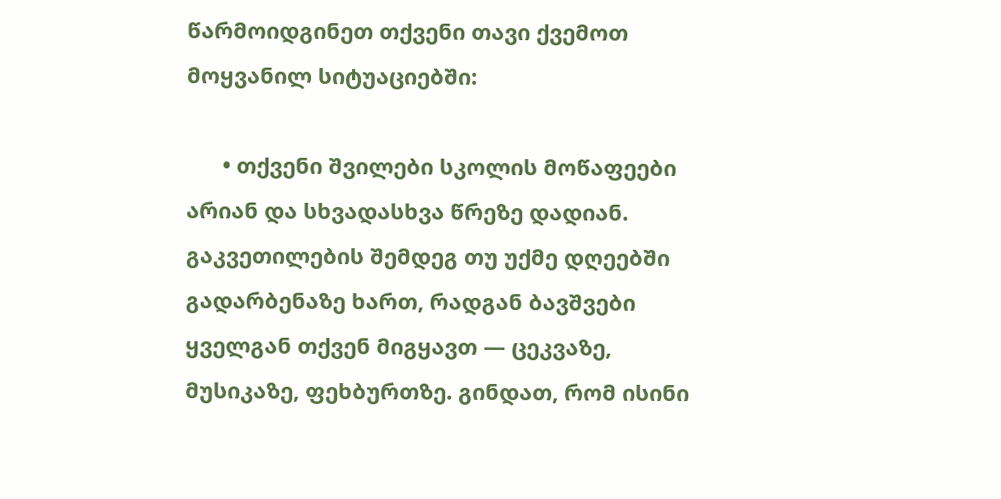წარმოიდგინეთ თქვენი თავი ქვემოთ მოყვანილ სიტუაციებში:

      • თქვენი შვილები სკოლის მოწაფეები არიან და სხვადასხვა წრეზე დადიან. გაკვეთილების შემდეგ თუ უქმე დღეებში გადარბენაზე ხართ, რადგან ბავშვები ყველგან თქვენ მიგყავთ — ცეკვაზე, მუსიკაზე, ფეხბურთზე. გინდათ, რომ ისინი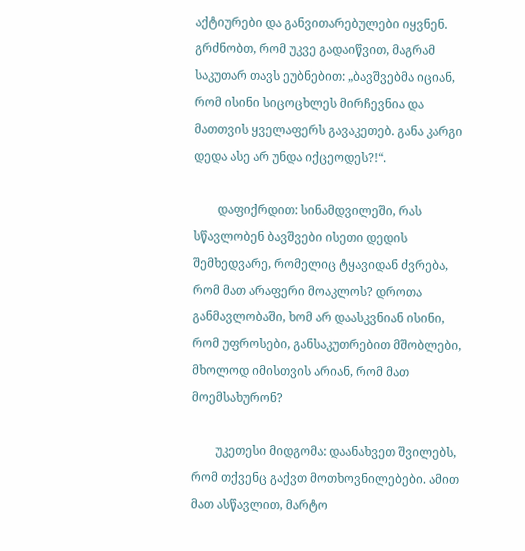აქტიურები და განვითარებულები იყვნენ. გრძნობთ, რომ უკვე გადაიწვით, მაგრამ საკუთარ თავს ეუბნებით: „ბავშვებმა იციან, რომ ისინი სიცოცხლეს მირჩევნია და მათთვის ყველაფერს გავაკეთებ. განა კარგი დედა ასე არ უნდა იქცეოდეს?!“.

        დაფიქრდით: სინამდვილეში, რას სწავლობენ ბავშვები ისეთი დედის შემხედვარე, რომელიც ტყავიდან ძვრება, რომ მათ არაფერი მოაკლოს? დროთა განმავლობაში, ხომ არ დაასკვნიან ისინი, რომ უფროსები, განსაკუთრებით მშობლები, მხოლოდ იმისთვის არიან, რომ მათ მოემსახურონ?

        უკეთესი მიდგომა: დაანახვეთ შვილებს, რომ თქვენც გაქვთ მოთხოვნილებები. ამით მათ ასწავლით, მარტო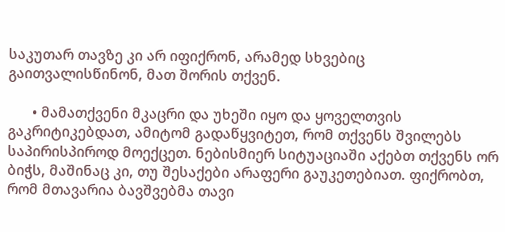საკუთარ თავზე კი არ იფიქრონ, არამედ სხვებიც გაითვალისწინონ, მათ შორის თქვენ.

      • მამათქვენი მკაცრი და უხეში იყო და ყოველთვის გაკრიტიკებდათ, ამიტომ გადაწყვიტეთ, რომ თქვენს შვილებს საპირისპიროდ მოექცეთ. ნებისმიერ სიტუაციაში აქებთ თქვენს ორ ბიჭს, მაშინაც კი, თუ შესაქები არაფერი გაუკეთებიათ. ფიქრობთ, რომ მთავარია ბავშვებმა თავი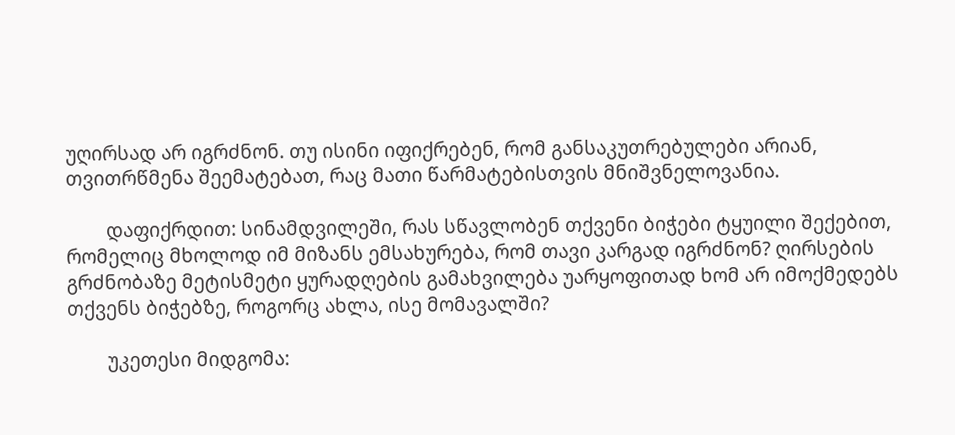უღირსად არ იგრძნონ. თუ ისინი იფიქრებენ, რომ განსაკუთრებულები არიან, თვითრწმენა შეემატებათ, რაც მათი წარმატებისთვის მნიშვნელოვანია.

        დაფიქრდით: სინამდვილეში, რას სწავლობენ თქვენი ბიჭები ტყუილი შექებით, რომელიც მხოლოდ იმ მიზანს ემსახურება, რომ თავი კარგად იგრძნონ? ღირსების გრძნობაზე მეტისმეტი ყურადღების გამახვილება უარყოფითად ხომ არ იმოქმედებს თქვენს ბიჭებზე, როგორც ახლა, ისე მომავალში?

        უკეთესი მიდგომა: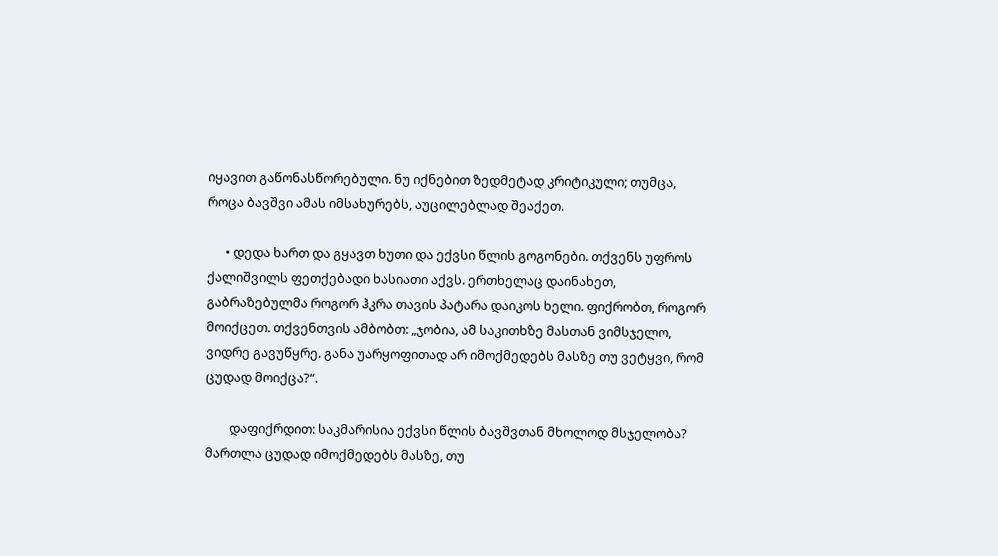იყავით გაწონასწორებული. ნუ იქნებით ზედმეტად კრიტიკული; თუმცა, როცა ბავშვი ამას იმსახურებს, აუცილებლად შეაქეთ.

      • დედა ხართ და გყავთ ხუთი და ექვსი წლის გოგონები. თქვენს უფროს ქალიშვილს ფეთქებადი ხასიათი აქვს. ერთხელაც დაინახეთ, გაბრაზებულმა როგორ ჰკრა თავის პატარა დაიკოს ხელი. ფიქრობთ, როგორ მოიქცეთ. თქვენთვის ამბობთ: „ჯობია, ამ საკითხზე მასთან ვიმსჯელო, ვიდრე გავუწყრე. განა უარყოფითად არ იმოქმედებს მასზე თუ ვეტყვი, რომ ცუდად მოიქცა?“.

        დაფიქრდით: საკმარისია ექვსი წლის ბავშვთან მხოლოდ მსჯელობა? მართლა ცუდად იმოქმედებს მასზე, თუ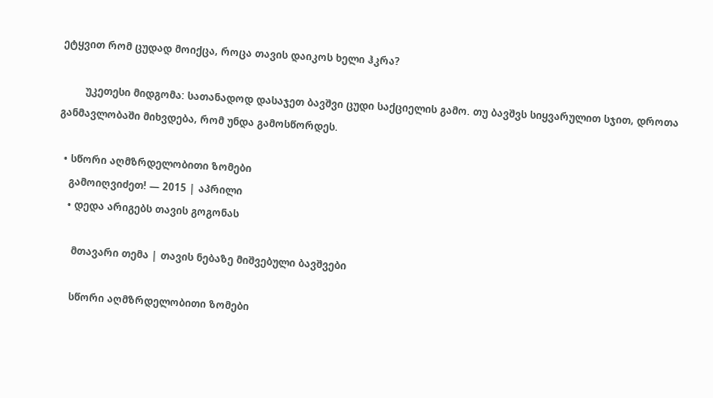ეტყვით რომ ცუდად მოიქცა, როცა თავის დაიკოს ხელი ჰკრა?

        უკეთესი მიდგომა: სათანადოდ დასაჯეთ ბავშვი ცუდი საქციელის გამო. თუ ბავშვს სიყვარულით სჯით, დროთა განმავლობაში მიხვდება, რომ უნდა გამოსწორდეს.

  • სწორი აღმზრდელობითი ზომები
    გამოიღვიძეთ! — 2015 | აპრილი
    • დედა არიგებს თავის გოგონას

      მთავარი თემა | თავის ნებაზე მიშვებული ბავშვები

      სწორი აღმზრდელობითი ზომები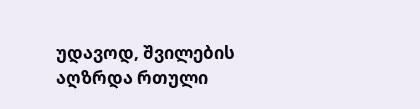უდავოდ, შვილების აღზრდა რთული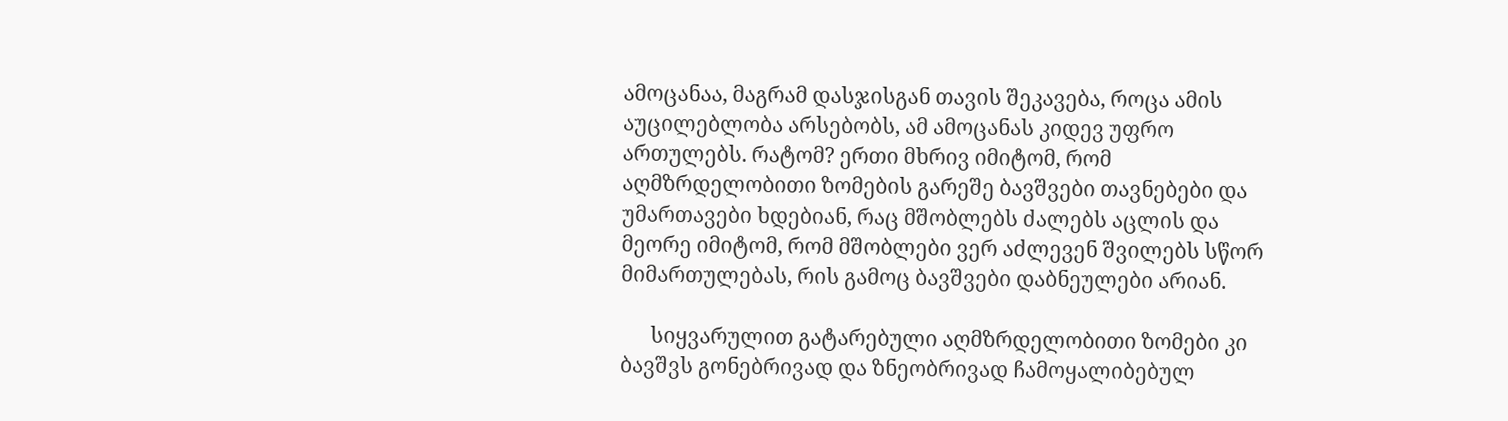ამოცანაა, მაგრამ დასჯისგან თავის შეკავება, როცა ამის აუცილებლობა არსებობს, ამ ამოცანას კიდევ უფრო ართულებს. რატომ? ერთი მხრივ იმიტომ, რომ აღმზრდელობითი ზომების გარეშე ბავშვები თავნებები და უმართავები ხდებიან, რაც მშობლებს ძალებს აცლის და მეორე იმიტომ, რომ მშობლები ვერ აძლევენ შვილებს სწორ მიმართულებას, რის გამოც ბავშვები დაბნეულები არიან.

      სიყვარულით გატარებული აღმზრდელობითი ზომები კი ბავშვს გონებრივად და ზნეობრივად ჩამოყალიბებულ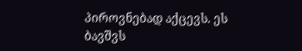პიროვნებად აქცევს. ეს ბავშვს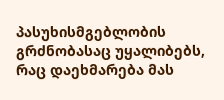პასუხისმგებლობის გრძნობასაც უყალიბებს, რაც დაეხმარება მას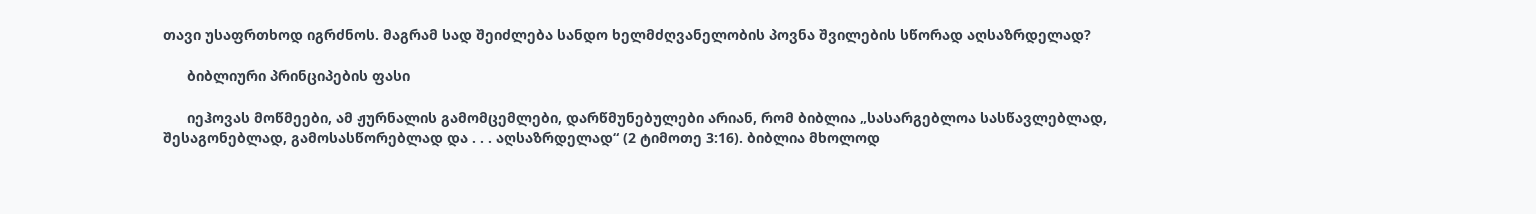თავი უსაფრთხოდ იგრძნოს. მაგრამ სად შეიძლება სანდო ხელმძღვანელობის პოვნა შვილების სწორად აღსაზრდელად?

      ბიბლიური პრინციპების ფასი

      იეჰოვას მოწმეები, ამ ჟურნალის გამომცემლები, დარწმუნებულები არიან, რომ ბიბლია „სასარგებლოა სასწავლებლად, შესაგონებლად, გამოსასწორებლად და . . . აღსაზრდელად“ (2 ტიმოთე 3:16). ბიბლია მხოლოდ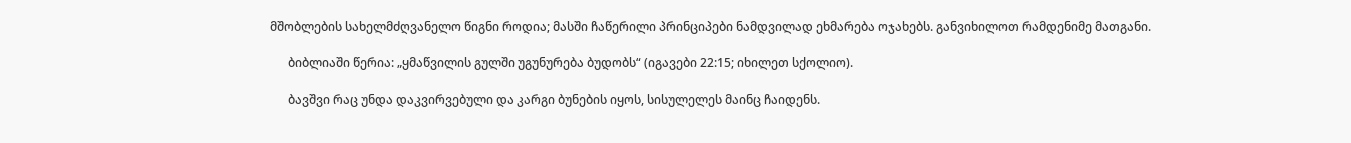მშობლების სახელმძღვანელო წიგნი როდია; მასში ჩაწერილი პრინციპები ნამდვილად ეხმარება ოჯახებს. განვიხილოთ რამდენიმე მათგანი.

      ბიბლიაში წერია: „ყმაწვილის გულში უგუნურება ბუდობს“ (იგავები 22:15; იხილეთ სქოლიო).

      ბავშვი რაც უნდა დაკვირვებული და კარგი ბუნების იყოს, სისულელეს მაინც ჩაიდენს.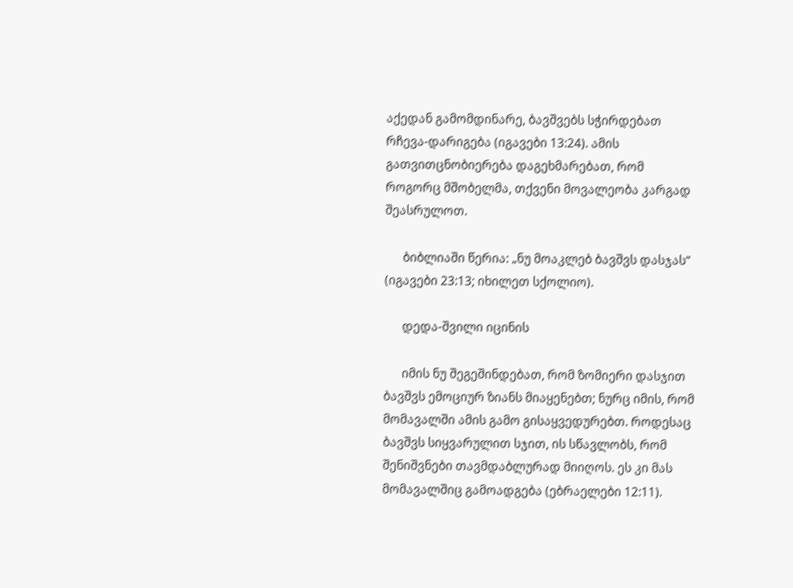აქედან გამომდინარე, ბავშვებს სჭირდებათ რჩევა-დარიგება (იგავები 13:24). ამის გათვითცნობიერება დაგეხმარებათ, რომ როგორც მშობელმა, თქვენი მოვალეობა კარგად შეასრულოთ.

      ბიბლიაში წერია: „ნუ მოაკლებ ბავშვს დასჯას“ (იგავები 23:13; იხილეთ სქოლიო).

      დედა-შვილი იცინის

      იმის ნუ შეგეშინდებათ, რომ ზომიერი დასჯით ბავშვს ემოციურ ზიანს მიაყენებთ; ნურც იმის, რომ მომავალში ამის გამო გისაყვედურებთ. როდესაც ბავშვს სიყვარულით სჯით, ის სწავლობს, რომ შენიშვნები თავმდაბლურად მიიღოს. ეს კი მას მომავალშიც გამოადგება (ებრაელები 12:11).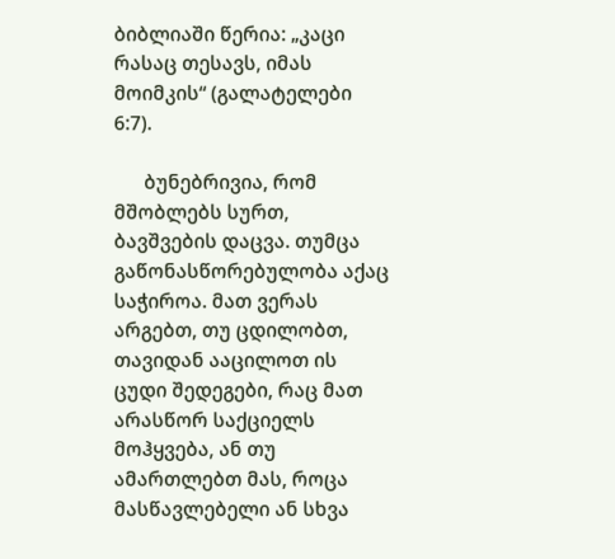ბიბლიაში წერია: „კაცი რასაც თესავს, იმას მოიმკის“ (გალატელები 6:7).

      ბუნებრივია, რომ მშობლებს სურთ, ბავშვების დაცვა. თუმცა გაწონასწორებულობა აქაც საჭიროა. მათ ვერას არგებთ, თუ ცდილობთ, თავიდან ააცილოთ ის ცუდი შედეგები, რაც მათ არასწორ საქციელს მოჰყვება, ან თუ ამართლებთ მას, როცა მასწავლებელი ან სხვა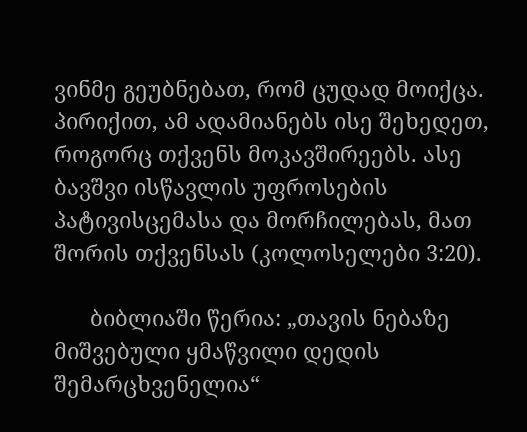ვინმე გეუბნებათ, რომ ცუდად მოიქცა. პირიქით, ამ ადამიანებს ისე შეხედეთ, როგორც თქვენს მოკავშირეებს. ასე ბავშვი ისწავლის უფროსების პატივისცემასა და მორჩილებას, მათ შორის თქვენსას (კოლოსელები 3:20).

      ბიბლიაში წერია: „თავის ნებაზე მიშვებული ყმაწვილი დედის შემარცხვენელია“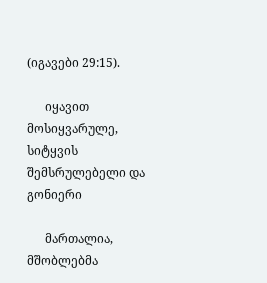(იგავები 29:15).

      იყავით მოსიყვარულე, სიტყვის შემსრულებელი და გონიერი

      მართალია, მშობლებმა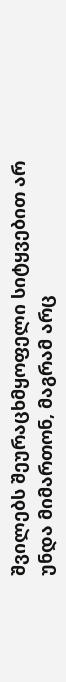შვილებს შეურაცხმყოფელი სიტყვებით არ უნდა მიმართონ, მაგრამ არც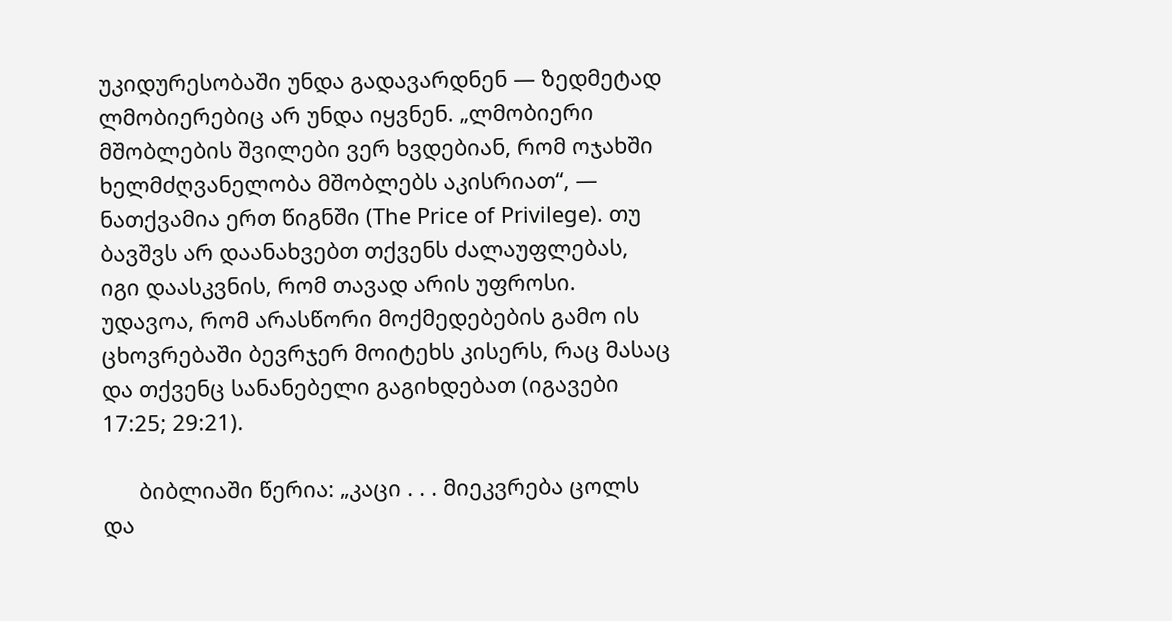უკიდურესობაში უნდა გადავარდნენ — ზედმეტად ლმობიერებიც არ უნდა იყვნენ. „ლმობიერი მშობლების შვილები ვერ ხვდებიან, რომ ოჯახში ხელმძღვანელობა მშობლებს აკისრიათ“, — ნათქვამია ერთ წიგნში (The Price of Privilege). თუ ბავშვს არ დაანახვებთ თქვენს ძალაუფლებას, იგი დაასკვნის, რომ თავად არის უფროსი. უდავოა, რომ არასწორი მოქმედებების გამო ის ცხოვრებაში ბევრჯერ მოიტეხს კისერს, რაც მასაც და თქვენც სანანებელი გაგიხდებათ (იგავები 17:25; 29:21).

      ბიბლიაში წერია: „კაცი . . . მიეკვრება ცოლს და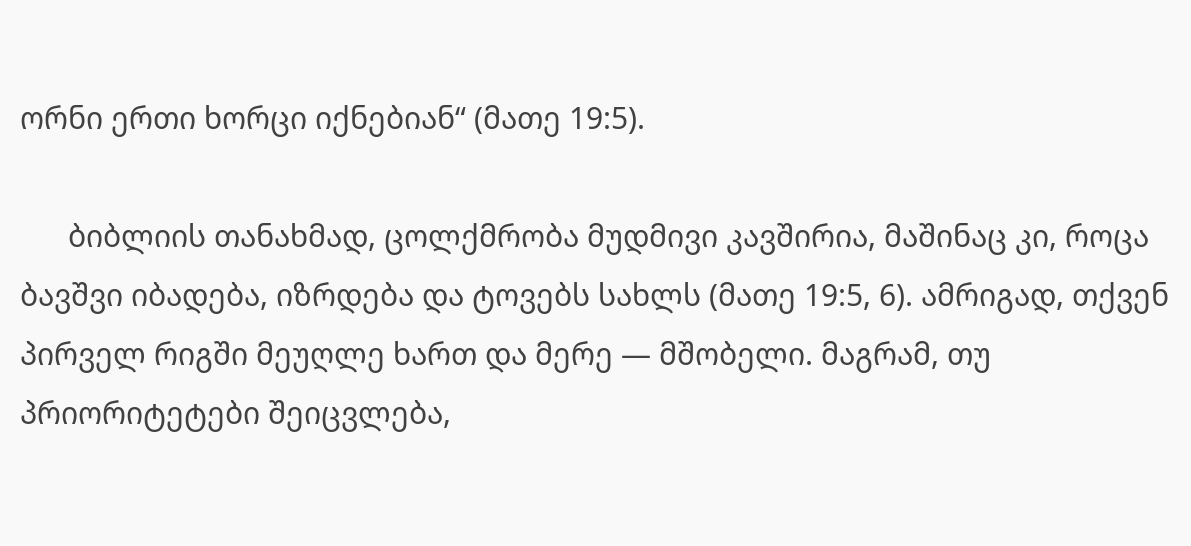ორნი ერთი ხორცი იქნებიან“ (მათე 19:5).

      ბიბლიის თანახმად, ცოლქმრობა მუდმივი კავშირია, მაშინაც კი, როცა ბავშვი იბადება, იზრდება და ტოვებს სახლს (მათე 19:5, 6). ამრიგად, თქვენ პირველ რიგში მეუღლე ხართ და მერე — მშობელი. მაგრამ, თუ პრიორიტეტები შეიცვლება,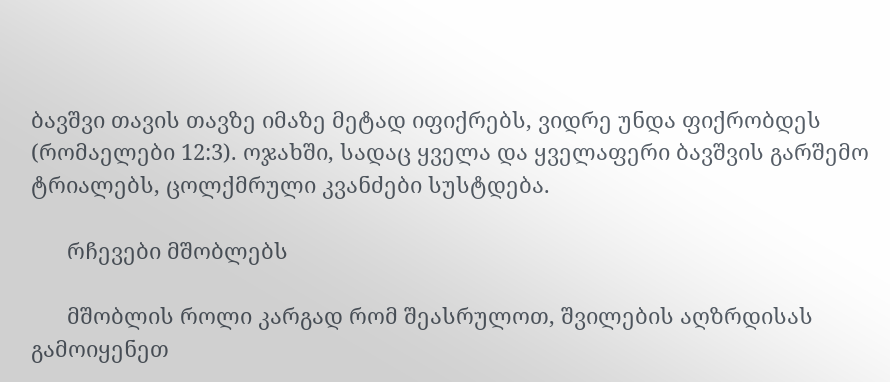ბავშვი თავის თავზე იმაზე მეტად იფიქრებს, ვიდრე უნდა ფიქრობდეს (რომაელები 12:3). ოჯახში, სადაც ყველა და ყველაფერი ბავშვის გარშემო ტრიალებს, ცოლქმრული კვანძები სუსტდება.

      რჩევები მშობლებს

      მშობლის როლი კარგად რომ შეასრულოთ, შვილების აღზრდისას გამოიყენეთ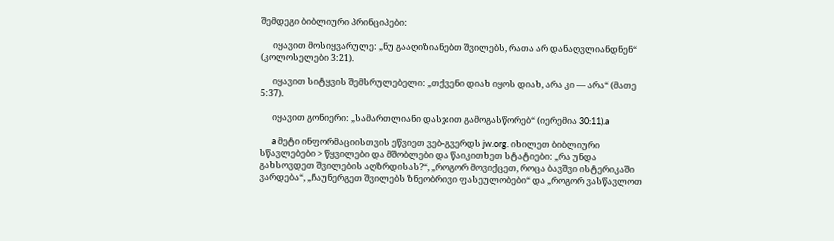შემდეგი ბიბლიური პრინციპები:

      იყავით მოსიყვარულე: „ნუ გააღიზიანებთ შვილებს, რათა არ დანაღვლიანდნენ“ (კოლოსელები 3:21).

      იყავით სიტყვის შემსრულებელი: „თქვენი დიახ იყოს დიახ, არა კი — არა“ (მათე 5:37).

      იყავით გონიერი: „სამართლიანი დასჯით გამოგასწორებ“ (იერემია 30:11).a

      a მეტი ინფორმაციისთვის ეწვიეთ ვებ-გვერდს jw.org. იხილეთ ბიბლიური სწავლებები > წყვილები და მშობლები და წაიკითხეთ სტატიები: „რა უნდა გახსოვდეთ შვილების აღზრდისას?“, „როგორ მოვიქცეთ, როცა ბავშვი ისტერიკაში ვარდება“, „ჩაუნერგეთ შვილებს ზნეობრივი ფასეულობები“ და „როგორ ვასწავლოთ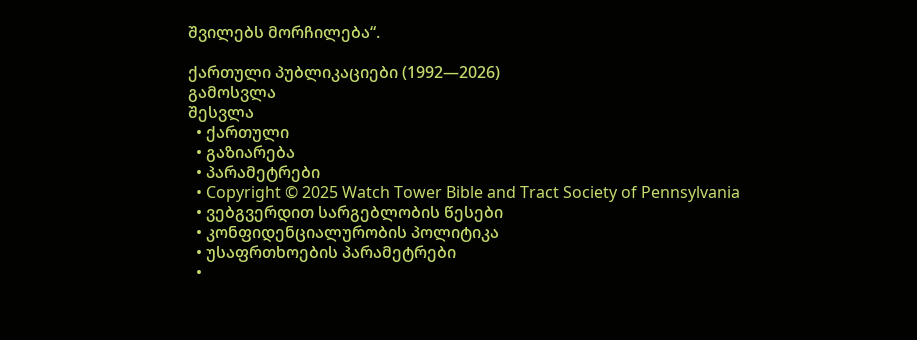შვილებს მორჩილება“.

ქართული პუბლიკაციები (1992—2026)
გამოსვლა
შესვლა
  • ქართული
  • გაზიარება
  • პარამეტრები
  • Copyright © 2025 Watch Tower Bible and Tract Society of Pennsylvania
  • ვებგვერდით სარგებლობის წესები
  • კონფიდენციალურობის პოლიტიკა
  • უსაფრთხოების პარამეტრები
  •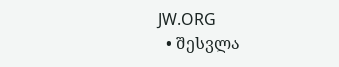JW.ORG
  • შესვლა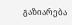გაზიარება